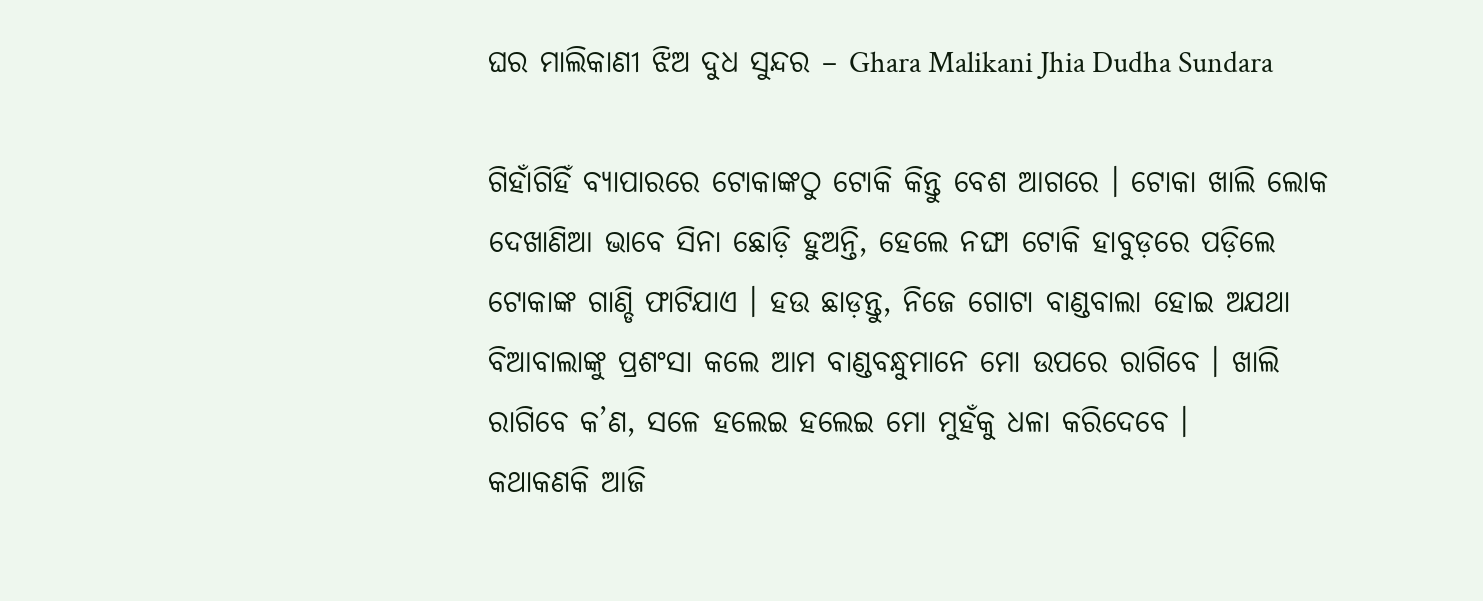ଘର ମାଲିକାଣୀ ଝିଅ ଦୁଧ ସୁନ୍ଦର – Ghara Malikani Jhia Dudha Sundara

ଗିହାଁଗିହିଁ ବ୍ୟାପାରରେ ଟୋକାଙ୍କଠୁ ଟୋକି କିନ୍ତୁ ବେଶ ଆଗରେ । ଟୋକା ଖାଲି ଲୋକ ଦେଖାଣିଆ ଭାବେ ସିନା ଛୋଡ଼ି ହୁଅନ୍ତି, ହେଲେ ନଙ୍ଘା ଟୋକି ହାବୁଡ଼ରେ ପଡ଼ିଲେ ଟୋକାଙ୍କ ଗାଣ୍ଡି ଫାଟିଯାଏ । ହଉ ଛାଡ଼ନ୍ତୁ, ନିଜେ ଗୋଟା ବାଣ୍ଡବାଲା ହୋଇ ଅଯଥା ବିଆବାଲାଙ୍କୁ ପ୍ରଶଂସା କଲେ ଆମ ବାଣ୍ଡବନ୍ଧୁମାନେ ମୋ ଉପରେ ରାଗିବେ । ଖାଲି ରାଗିବେ କ’ଣ, ସଳେ ହଲେଇ ହଲେଇ ମୋ ମୁହଁକୁ ଧଳା କରିଦେବେ ।
କଥାକଣକି ଆଜି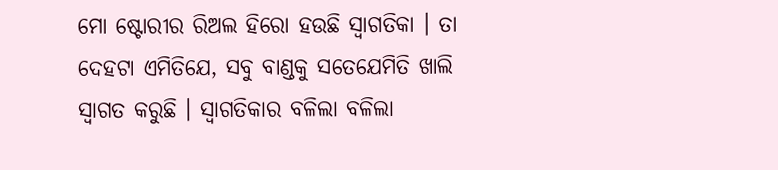ମୋ ଷ୍ଟୋରୀର ରିଅଲ ହିରୋ ହଉଛି ସ୍ୱାଗତିକା । ତା ଦେହଟା ଏମିତିଯେ, ସବୁ ବାଣ୍ଡକୁ ସତେଯେମିତି ଖାଲି ସ୍ୱାଗତ କରୁଛି । ସ୍ୱାଗତିକାର ବଳିଲା ବଳିଲା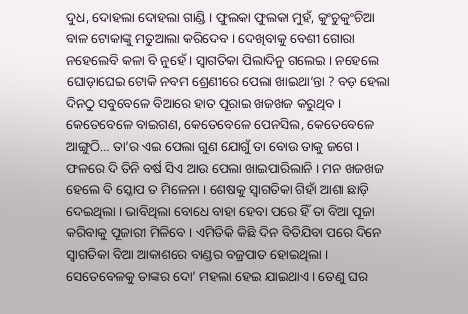ଦୁଧ, ଦୋହଲା ଦୋହଲା ଗାଣ୍ଡି । ଫୁଲକା ଫୁଲକା ମୁହଁ, କୁଂଚୁକୁଂଚିଆ ବାଳ ଟୋକାଙ୍କୁ ମତୁଆଲା କରିଦେବ । ଦେଖିବାକୁ ବେଶୀ ଗୋରା ନହେଲେବି କଳା ବି ନୁହେଁ । ସ୍ୱାଗତିକା ପିଲାଦିନୁ ଗଲେଇ । ନହେଲେ ଘୋଡ଼ାଘେଇ ଟୋକି ନବମ ଶ୍ରେଣୀରେ ପେଲା ଖାଇଥା’ନ୍ତା ? ବଡ଼ ହେଲା ଦିନଠୁ ସବୁବେଳେ ବିଆରେ ହାତ ପୂରାଇ ଖଜଖଜ କରୁଥିବ । କେତେବେଳେ ବାଇଗଣ, କେତେବେଳେ ପେନସିଲ, କେତେବେଳେ ଆଙ୍ଗୁଠି… ତା’ର ଏଇ ପେଲା ଗୁଣ ଯୋଗୁଁ ତା ବୋଉ ତାକୁ ଜଗେ । ଫଳରେ ଦି ତିନି ବର୍ଷ ସିଏ ଆଉ ପେଲା ଖାଇପାରିଲାନି । ମନ ଖଜଖଜ ହେଲେ ବି ସ୍କୋପ ତ ମିଳେନା । ଶେଷକୁ ସ୍ୱାଗତିକା ଗିହାଁ ଆଶା ଛାଡ଼ି ଦେଇଥିଲା । ଭାବିଥିଲା ବୋଧେ ବାହା ହେବା ପରେ ହିଁ ତା ବିଆ ପୂଜା କରିବାକୁ ପୂଜାରୀ ମିଳିବେ । ଏମିତିକି କିଛି ଦିନ ବିତିଯିବା ପରେ ଦିନେ ସ୍ୱାଗତିକା ବିଆ ଆକାଶରେ ବାଣ୍ଡର ବଜ୍ରପାତ ହୋଇଥିଲା ।
ସେତେବେଳକୁ ତାଙ୍କର ଦୋ’ ମହଲା ହେଇ ଯାଇଥାଏ । ତେଣୁ ଘର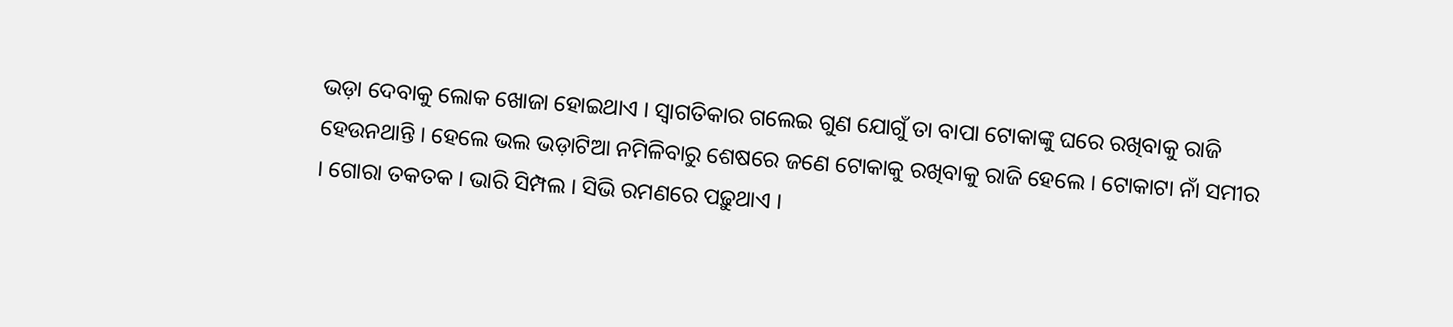ଭଡ଼ା ଦେବାକୁ ଲୋକ ଖୋଜା ହୋଇଥାଏ । ସ୍ୱାଗତିକାର ଗଲେଇ ଗୁଣ ଯୋଗୁଁ ତା ବାପା ଟୋକାଙ୍କୁ ଘରେ ରଖିବାକୁ ରାଜି ହେଉନଥାନ୍ତି । ହେଲେ ଭଲ ଭଡ଼ାଟିଆ ନମିଳିବାରୁ ଶେଷରେ ଜଣେ ଟୋକାକୁ ରଖିବାକୁ ରାଜି ହେଲେ । ଟୋକାଟା ନାଁ ସମୀର । ଗୋରା ତକତକ । ଭାରି ସିମ୍ପଲ । ସିଭି ରମଣରେ ପଢ଼ୁଥାଏ ।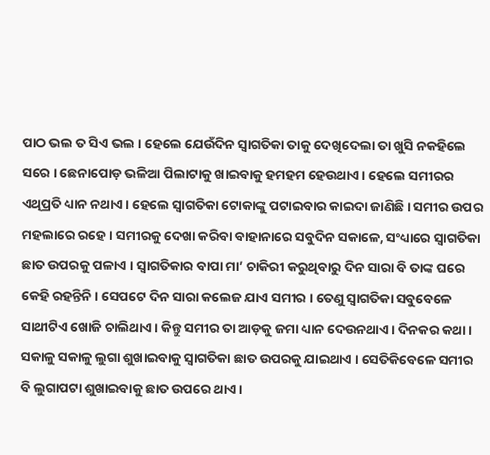ପାଠ ଭଲ ତ ସିଏ ଭଲ । ହେଲେ ଯେଉଁଦିନ ସ୍ୱାଗତିକା ତାକୁ ଦେଖିଦେଲା ତା ଖୁସି ନକହିଲେ ସରେ । ଛେନାପୋଡ଼ ଭଳିଆ ପିଲାଟାକୁ ଖାଇବାକୁ ହମହମ ହେଉଥାଏ । ହେଲେ ସମୀରର ଏଥିପ୍ରତି ଧ୍ୟାନ ନଥାଏ । ହେଲେ ସ୍ୱାଗତିକା ଟୋକାଙ୍କୁ ପଟାଇବାର କାଇଦା ଜାଣିଛି । ସମୀର ଉପର ମହଲାରେ ରହେ । ସମୀରକୁ ଦେଖା କରିବା ବାହାନାରେ ସବୁଦିନ ସକାଳେ, ସଂଧ୍ୟାରେ ସ୍ୱାଗତିକା ଛାତ ଉପରକୁ ପଳାଏ । ସ୍ୱାଗତିକାର ବାପା ମା’ ଚାକିରୀ କରୁଥିବାରୁ ଦିନ ସାରା ବି ତାଙ୍କ ଘରେ କେହି ରହନ୍ତିନି । ସେପଟେ ଦିନ ସାରା କଲେଜ ଯାଏ ସମୀର । ତେଣୁ ସ୍ୱାଗତିକା ସବୁବେଳେ ସାଥୀଟିଏ ଖୋଜି ଚାଲିଥାଏ । କିନ୍ତୁ ସମୀର ତା ଆଡ଼କୁ ଜମା ଧ୍ୟାନ ଦେଉନଥାଏ । ଦିନକର କଥା । ସକାଳୁ ସକାଳୁ ଲୁଗା ଶୁଖାଇବାକୁ ସ୍ୱାଗତିକା ଛାତ ଉପରକୁ ଯାଇଥାଏ । ସେତିକିବେଳେ ସମୀର ବି ଲୁଗାପଟା ଶୁଖାଇବାକୁ ଛାତ ଉପରେ ଥାଏ ।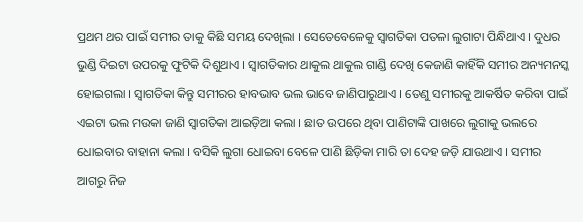ପ୍ରଥମ ଥର ପାଇଁ ସମୀର ତାକୁ କିଛି ସମୟ ଦେଖିଲା । ସେତେବେଳେକୁ ସ୍ୱାଗତିକା ପତଳା ଲୁଗାଟା ପିନ୍ଧିଥାଏ । ଦୁଧର ଭୁଣ୍ଡି ଦିଇଟା ଉପରକୁ ଫୁଟିକି ଦିଶୁଥାଏ । ସ୍ୱାଗତିକାର ଥାକୁଲ ଥାକୁଲ ଗାଣ୍ଡି ଦେଖି କେଜାଣି କାହିଁକି ସମୀର ଅନ୍ୟମନସ୍କ ହୋଇଗଲା । ସ୍ୱାଗତିକା କିନ୍ତୁ ସମୀରର ହାବଭାବ ଭଲ ଭାବେ ଜାଣିପାରୁଥାଏ । ତେଣୁ ସମୀରକୁ ଆକର୍ଷିତ କରିବା ପାଇଁ ଏଇଟା ଭଲ ମଉକା ଜାଣି ସ୍ୱାଗତିକା ଆଇଡ଼ିଆ କଲା । ଛାତ ଉପରେ ଥିବା ପାଣିଟାଙ୍କି ପାଖରେ ଲୁଗାକୁ ଭଲରେ ଧୋଇବାର ବାହାନା କଲା । ବସିକି ଲୁଗା ଧୋଇବା ବେଳେ ପାଣି ଛିଡ଼ିକା ମାରି ତା ଦେହ ଜଡ଼ି ଯାଉଥାଏ । ସମୀର ଆଗରୁ ନିଜ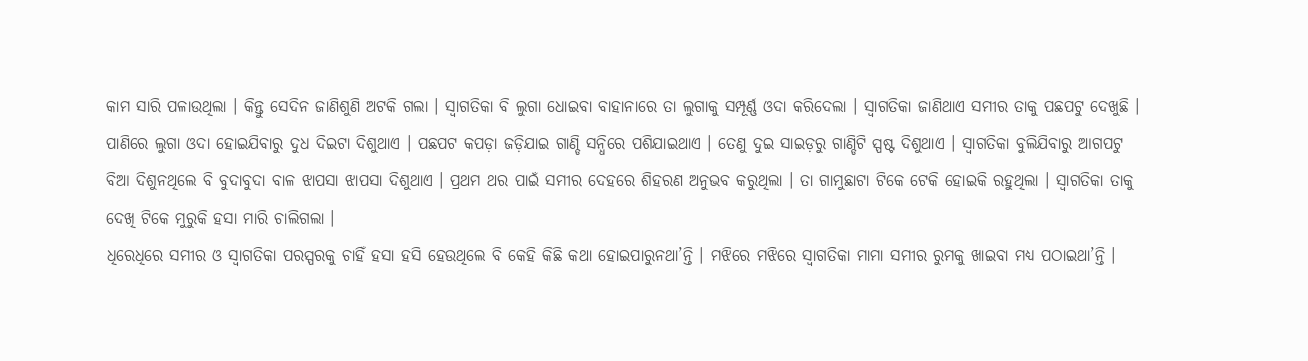କାମ ସାରି ପଳାଉଥିଲା । କିନ୍ତୁ ସେଦିନ ଜାଣିଶୁଣି ଅଟକି ଗଲା । ସ୍ୱାଗତିକା ବି ଲୁଗା ଧୋଇବା ବାହାନାରେ ତା ଲୁଗାକୁ ସମ୍ପୂର୍ଣ୍ଣ ଓଦା କରିଦେଲା । ସ୍ୱାଗତିକା ଜାଣିଥାଏ ସମୀର ତାକୁ ପଛପଟୁ ଦେଖୁଛି । ପାଣିରେ ଲୁଗା ଓଦା ହୋଇଯିବାରୁ ଦୁଧ ଦିଇଟା ଦିଶୁଥାଏ । ପଛପଟ କପଡ଼ା ଜଡ଼ିଯାଇ ଗାଣ୍ଡି ସନ୍ଧିରେ ପଶିଯାଇଥାଏ । ତେଣୁ ଦୁଇ ସାଇଡ଼ରୁ ଗାଣ୍ଡିଟି ସ୍ପଷ୍ଟ ଦିଶୁଥାଏ । ସ୍ୱାଗତିକା ବୁଲିଯିବାରୁ ଆଗପଟୁ ବିଆ ଦିଶୁନଥିଲେ ବି ବୁଦାବୁଦା ବାଳ ଝାପସା ଝାପସା ଦିଶୁଥାଏ । ପ୍ରଥମ ଥର ପାଇଁ ସମୀର ଦେହରେ ଶିହରଣ ଅନୁଭବ କରୁଥିଲା । ତା ଗାମୁଛାଟା ଟିକେ ଟେକି ହୋଇକି ରହୁଥିଲା । ସ୍ୱାଗତିକା ତାକୁ ଦେଖି ଟିକେ ମୁରୁକି ହସା ମାରି ଚାଲିଗଲା ।
ଧିରେଧିରେ ସମୀର ଓ ସ୍ୱାଗତିକା ପରସ୍ପରକୁ ଚାହିଁ ହସା ହସି ହେଉଥିଲେ ବି କେହି କିଛି କଥା ହୋଇପାରୁନଥା’ନ୍ତି । ମଝିରେ ମଝିରେ ସ୍ୱାଗତିକା ମାମା ସମୀର ରୁମକୁ ଖାଇବା ମଧ୍ୟ ପଠାଇଥା’ନ୍ତି ।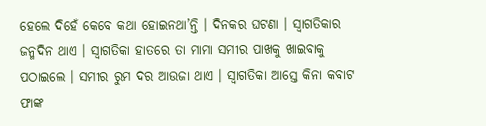ହେଲେ ଦିହେଁ କେବେ କଥା ହୋଇନଥା’ନ୍ତି । ଦିନକର ଘଟଣା । ସ୍ୱାଗତିକାର ଜନ୍ମଦିନ ଥାଏ । ସ୍ୱାଗତିକା ହାତରେ ତା ମାମା ସମୀର ପାଖକୁ ଖାଇବାକୁ ପଠାଇଲେ । ସମୀର ରୁମ ଦର ଆଉଜା ଥାଏ । ସ୍ୱାଗତିକା ଆସ୍ତେ କିନା କବାଟ ଫାଙ୍କ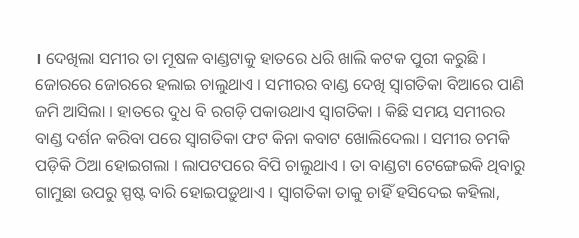। ଦେଖିଲା ସମୀର ତା ମୂଷଳ ବାଣ୍ଡଟାକୁ ହାତରେ ଧରି ଖାଲି କଟକ ପୁରୀ କରୁଛି । ଜୋରରେ ଜୋରରେ ହଲାଇ ଚାଲୁଥାଏ । ସମୀରର ବାଣ୍ଡ ଦେଖି ସ୍ୱାଗତିକା ବିଆରେ ପାଣି ଜମି ଆସିଲା । ହାତରେ ଦୁଧ ବି ରଗଡ଼ି ପକାଉଥାଏ ସ୍ୱାଗତିକା । କିଛି ସମୟ ସମୀରର ବାଣ୍ଡ ଦର୍ଶନ କରିବା ପରେ ସ୍ୱାଗତିକା ଫଟ କିନା କବାଟ ଖୋଲିଦେଲା । ସମୀର ଚମକି ପଡ଼ିକି ଠିଆ ହୋଇଗଲା । ଲାପଟପରେ ବିପି ଚାଲୁଥାଏ । ତା ବାଣ୍ଡଟା ଟେଙ୍ଗେଇକି ଥିବାରୁ ଗାମୁଛା ଉପରୁ ସ୍ପଷ୍ଟ ବାରି ହୋଇପଡ଼ୁଥାଏ । ସ୍ୱାଗତିକା ତାକୁ ଚାହିଁ ହସିଦେଇ କହିଲା,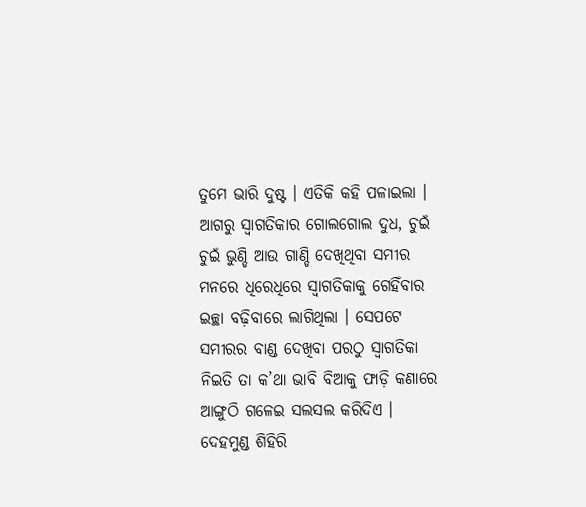ତୁମେ ଭାରି ଦୁଷ୍ଟ । ଏତିକି କହି ପଳାଇଲା । ଆଗରୁ ସ୍ୱାଗତିକାର ଗୋଲଗୋଲ ଦୁଧ, ଚୁଇଁ ଚୁଇଁ ଭୁଣ୍ଡି ଆଉ ଗାଣ୍ଡି ଦେଖିଥିବା ସମୀର ମନରେ ଧିରେଧିରେ ସ୍ୱାଗତିକାକୁ ଗେହିଁବାର ଇଚ୍ଛା ବଢ଼ିବାରେ ଲାଗିଥିଲା । ସେପଟେ ସମୀରର ବାଣ୍ଡ ଦେଖିବା ପରଠୁ ସ୍ୱାଗତିକା ନିଇତି ତା କ’ଥା ଭାବି ବିଆକୁ ଫାଡ଼ି କଣାରେ ଆଙ୍ଗୁଠି ଗଳେଇ ସଲସଲ କରିଦିଏ । ଦେହମୁଣ୍ଡ ଶିହିରି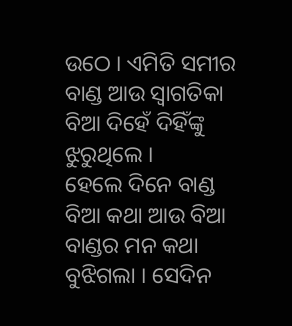ଉଠେ । ଏମିତି ସମୀର ବାଣ୍ଡ ଆଉ ସ୍ୱାଗତିକା ବିଆ ଦିହେଁ ଦିହିଁଙ୍କୁ ଝୁରୁଥିଲେ ।
ହେଲେ ଦିନେ ବାଣ୍ଡ ବିଆ କଥା ଆଉ ବିଆ ବାଣ୍ଡର ମନ କଥା ବୁଝିଗଲା । ସେଦିନ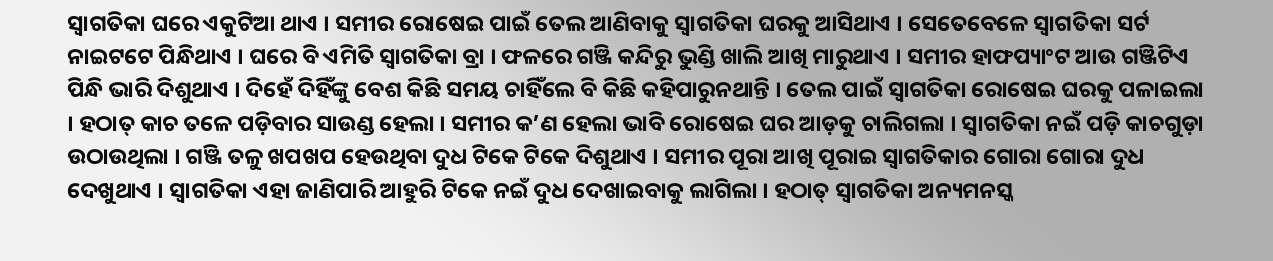ସ୍ୱାଗତିକା ଘରେ ଏକୁଟିଆ ଥାଏ । ସମୀର ରୋଷେଇ ପାଇଁ ତେଲ ଆଣିବାକୁ ସ୍ୱାଗତିକା ଘରକୁ ଆସିଥାଏ । ସେତେବେଳେ ସ୍ୱାଗତିକା ସର୍ଟ ନାଇଟଟେ ପିନ୍ଧିଥାଏ । ଘରେ ବି ଏମିତି ସ୍ୱାଗତିକା ବ୍ରା । ଫଳରେ ଗଞ୍ଜି କନ୍ଦିରୁ ଭୁଣ୍ଡି ଖାଲି ଆଖି ମାରୁଥାଏ । ସମୀର ହାଫପ୍ୟାଂଟ ଆଉ ଗଞ୍ଜିଟିଏ ପିନ୍ଧି ଭାରି ଦିଶୁଥାଏ । ଦିହେଁ ଦିହିଁଙ୍କୁ ବେଶ କିଛି ସମୟ ଚାହିଁଲେ ବି କିଛି କହିପାରୁନଥାନ୍ତି । ତେଲ ପାଇଁ ସ୍ୱାଗତିକା ରୋଷେଇ ଘରକୁ ପଳାଇଲା । ହଠାତ୍ କାଚ ତଳେ ପଡ଼ିବାର ସାଉଣ୍ଡ ହେଲା । ସମୀର କ’ଣ ହେଲା ଭାବି ରୋଷେଇ ଘର ଆଡ଼କୁ ଚାଲିଗଲା । ସ୍ୱାଗତିକା ନଇଁ ପଡ଼ି କାଚଗୁଡ଼ା ଉଠାଉଥିଲା । ଗଞ୍ଜି ତଳୁ ଖପଖପ ହେଉଥିବା ଦୁଧ ଟିକେ ଟିକେ ଦିଶୁଥାଏ । ସମୀର ପୂରା ଆଖି ପୂରାଇ ସ୍ୱାଗତିକାର ଗୋରା ଗୋରା ଦୁଧ ଦେଖୁଥାଏ । ସ୍ୱାଗତିକା ଏହା ଜାଣିପାରି ଆହୁରି ଟିକେ ନଇଁ ଦୁଧ ଦେଖାଇବାକୁ ଲାଗିଲା । ହଠାତ୍ ସ୍ୱାଗତିକା ଅନ୍ୟମନସ୍କ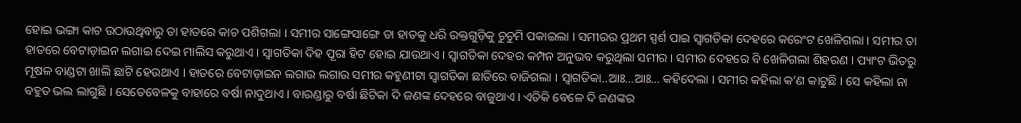ହୋଇ ଭଙ୍ଗା କାଚ ଉଠାଉଥିବାରୁ ତା ହାତରେ କାଚ ପଶିଗଲା । ସମୀର ସାଙ୍ଗେସାଙ୍ଗେ ତା ହାତକୁ ଧରି ରକ୍ତଗୁଡ଼ିକୁ ଚୁଚୁମି ପକାଇଲା । ସମୀରର ପ୍ରଥମ ସ୍ପର୍ଶ ପାଇ ସ୍ୱାଗତିକା ଦେହରେ କରେଂଟ ଖେଳିଗଲା । ସମୀର ତା ହାତରେ ବେଟାଡ଼ାଇନ ଲଗାଇ ଦେଇ ମାଲିସ କରୁଥାଏ । ସ୍ୱାଗତିକା ଦିହ ପୂରା ହିଟ ହୋଇ ଯାଉଥାଏ । ସ୍ୱାଗତିକା ଦେହର କମ୍ପନ ଅନୁଭବ କରୁଥିଲା ସମୀର । ସମୀର ଦେହରେ ବି ଖେଳିଗଲା ଶିହରଣ । ପ୍ୟାଂଟ ଭିତରୁ ମୂଷଳ ବାଣ୍ଡଟା ଖାଲି ଛାଟି ହେଉଥାଏ । ହାତରେ ବେଟାଡ଼ାଇନ ଲଗାଉ ଲଗାଉ ସମୀର କହୁଣୀଟା ସ୍ୱାଗତିକା ଛାତିରେ ବାଜିଗଲା । ସ୍ୱାଗତିକା..ଆଃ…ଆଃ… କହିଦେଲା । ସମୀର କହିଲା କ’ଣ କାଟୁଛି । ସେ କହିଲା ନା ବହୁତ ଭଲ ଲାଗୁଛି । ସେତେବେଳକୁ ବାହାରେ ବର୍ଷା ନାଦୁଥାଏ । ବାରଣ୍ଡାରୁ ବର୍ଷା ଛିଟିକା ଦି ଜଣଙ୍କ ଦେହରେ ବାଜୁଥାଏ । ଏତିକି ବେଳେ ଦି ଜଣଙ୍କର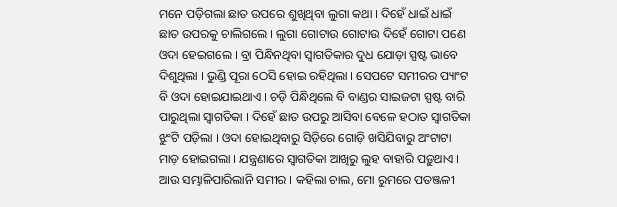ମନେ ପଡ଼ିଗଲା ଛାତ ଉପରେ ଶୁଖିଥିବା ଲୁଗା କଥା । ଦିହେଁ ଧାଇଁ ଧାଇଁ ଛାତ ଉପରକୁ ଚାଲିଗଲେ । ଲୁଗା ଗୋଟାଉ ଗୋଟାଉ ଦିହେଁ ଗୋଟା ପଣେ ଓଦା ହେଇଗଲେ । ବ୍ରା ପିନ୍ଧିନଥିବା ସ୍ୱାଗତିକାର ଦୁଧ ଯୋଡ଼ା ସ୍ପଷ୍ଟ ଭାବେ ଦିଶୁଥିଲା । ଭୁଣ୍ଡି ପୂରା ଠେସି ହୋଇ ରହିଥିଲା । ସେପଟେ ସମୀରର ପ୍ୟାଂଟ ବି ଓଦା ହୋଇଯାଇଥାଏ । ଚଡ଼ି ପିନ୍ଧିଥିଲେ ବି ବାଣ୍ଡର ସାଇଜଟା ସ୍ପଷ୍ଟ ବାରି ପାରୁଥିଲା ସ୍ୱାଗତିକା । ଦିହେଁ ଛାତ ଉପରୁ ଆସିବା ବେଳେ ହଠାତ ସ୍ୱାଗତିକା ଝୁଂଟି ପଡ଼ିଲା । ଓଦା ହୋଇଥିବାରୁ ସିଡ଼ିରେ ଗୋଡ଼ି ଖସିଯିବାରୁ ଅଂଟାଟା ମାଡ଼ ହୋଇଗଲା । ଯନ୍ତ୍ରଣାରେ ସ୍ୱାଗତିକା ଆଖିରୁ ଲୁହ ବାହାରି ପଡ଼ୁଥାଏ । ଆଉ ସମ୍ଭାଳିପାରିଲାନି ସମୀର । କହିଲା ଚାଲ, ମୋ ରୁମରେ ପତଞ୍ଜଳୀ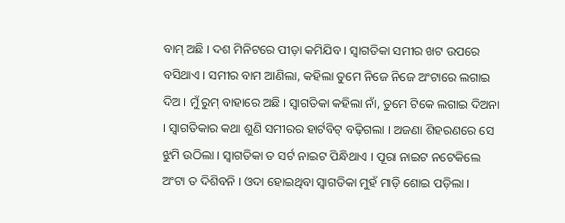ବାମ୍ ଅଛି । ଦଶ ମିନିଟରେ ପୀଡ଼ା କମିଯିବ । ସ୍ୱାଗତିକା ସମୀର ଖଟ ଉପରେ ବସିଥାଏ । ସମୀର ବାମ ଆଣିଲା, କହିଲା ତୁମେ ନିଜେ ନିଜେ ଅଂଟାରେ ଲଗାଇ ଦିଅ । ମୁଁ ରୁମ୍ ବାହାରେ ଅଛି । ସ୍ୱାଗତିକା କହିଲା ନାଁ, ତୁମେ ଟିକେ ଲଗାଇ ଦିଅନା । ସ୍ୱାଗତିକାର କଥା ଶୁଣି ସମୀରର ହାର୍ଟବିଟ୍ ବଢ଼ିଗଲା । ଅଜଣା ଶିହରଣରେ ସେ ଝୁମି ଉଠିଲା । ସ୍ୱାଗତିକା ତ ସର୍ଟ ନାଇଟ ପିନ୍ଧିଥାଏ । ପୂରା ନାଇଟ ନଟେକିଲେ ଅଂଟା ତ ଦିଶିବନି । ଓଦା ହୋଇଥିବା ସ୍ୱାଗତିକା ମୁହଁ ମାଡ଼ି ଶୋଇ ପଡ଼ିଲା ।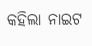କହିଲା ନାଇଟ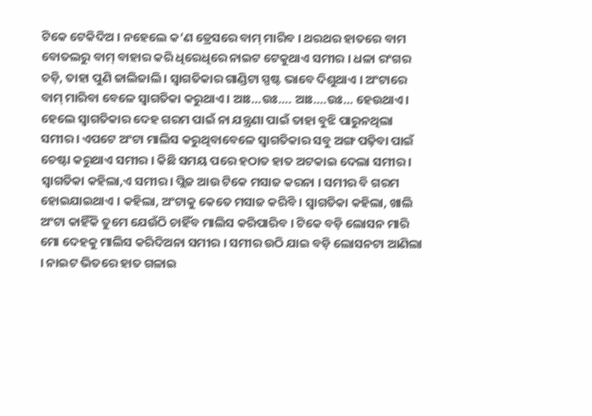ଟିକେ ଟେକିଦିଅ । ନହେଲେ କ’ଣ ଡ୍ରେସରେ ବାମ୍ ମାରିବ । ଥରଥର ହାତରେ ବାମ ବୋତଲରୁ ବାମ୍ ବାହାର କରି ଧିରେଧିରେ ନାଇଟ ଟେକୁଥାଏ ସମୀର । ଧଳା ରଂଗର ଚଡ଼ି, ତାହା ପୁଣି ଜାଲିଜାଲି । ସ୍ୱାଗତିକାର ଗାଣ୍ଡିଟା ସ୍ପଷ୍ଟ ଭାବେ ଦିଶୁଥାଏ । ଅଂଟାରେ ବାମ୍ ମାରିବା ବେଳେ ସ୍ୱାଗତିକା କରୁଥାଏ । ଆଃ…ଉଃ…. ଆଃ….ଉଃ… ହେଉଥାଏ । ହେଲେ ସ୍ୱାଗତିକାର ଦେହ ଗରମ ପାଇଁ ନା ଯନ୍ତ୍ରଣା ପାଇଁ ତାହା ବୁଝି ପାରୁନଥିଲା ସମୀର । ଏପଟେ ଅଂଟା ମାଲିସ କରୁଥିବାବେଳେ ସ୍ୱାଗତିକାର ସବୁ ଅଙ୍ଗ ପଢ଼ିବା ପାଇଁ ଚେଷ୍ଟା କରୁଥାଏ ସମୀର । କିଛି ସମୟ ପରେ ହଠାତ ହାତ ଅଟକାଇ ଦେଲା ସମୀର । ସ୍ୱାଗତିକା କହିଲା,ଏ ସମୀର । ପ୍ଲିଜ ଆଉ ଟିକେ ମସାଜ କରନା । ସମୀର ବି ଗରମ ହୋଇଯାଇଥାଏ । କହିଲା, ଅଂଟାକୁ କେତେ ମସାଜ କରିବି । ସ୍ୱାଗତିକା କହିଲା, ଖାଲି ଅଂଟା କାହିଁକି ତୁମେ ଯେଉଁଠି ଚାହିଁବ ମାଲିସ କରିପାରିବ । ଟିକେ ବଡ଼ି ଲୋସନ ମାରି ମୋ ଦେହକୁ ମାଲିସ କରିଦିଅନା ସମୀର । ସମୀର ଉଠି ଯାଇ ବଡ଼ି ଲୋସନଟା ଆଣିଲା । ନାଇଟ ଭିତରେ ହାତ ଗଳାଇ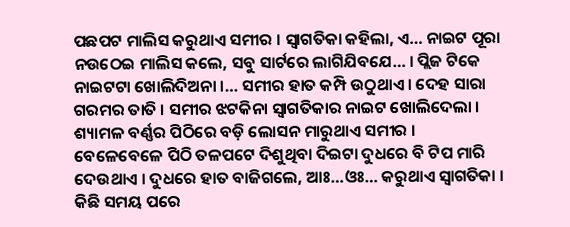ପଛପଟ ମାଲିସ କରୁଥାଏ ସମୀର । ସ୍ୱାଗତିକା କହିଲା, ଏ… ନାଇଟ ପୂରା ନଉଠେଇ ମାଲିସ କଲେ, ସବୁ ସାର୍ଟରେ ଲାଗିଯିବଯେ… । ପ୍ଲିଜ ଟିକେ ନାଇଟଟା ଖୋଲିଦିଅନା ।… ସମୀର ହାତ କମ୍ପି ଉଠୁଥାଏ । ଦେହ ସାରା ଗରମର ତାତି । ସମୀର ଝଟକିନା ସ୍ୱାଗତିକାର ନାଇଟ ଖୋଲିଦେଲା । ଶ୍ୟାମଳ ବର୍ଣ୍ଣର ପିଠିରେ ବଡ଼ି ଲୋସନ ମାରୁଥାଏ ସମୀର । ବେଳେବେଳେ ପିଠି ତଳପଟେ ଦିଶୁଥିବା ଦିଇଟା ଦୁଧରେ ବି ଟିପ ମାରି ଦେଉଥାଏ । ଦୁଧରେ ହାତ ବାଜିଗଲେ, ଆଃ…ଓଃ… କରୁଥାଏ ସ୍ୱାଗତିକା । କିଛି ସମୟ ପରେ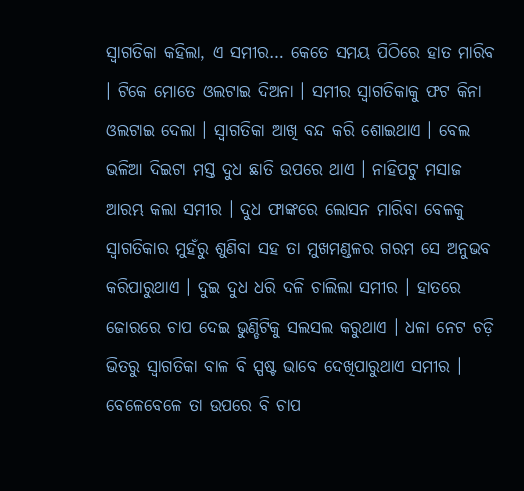ସ୍ୱାଗତିକା କହିଲା, ଏ ସମୀର… କେତେ ସମୟ ପିଠିରେ ହାତ ମାରିବ । ଟିକେ ମୋତେ ଓଲଟାଇ ଦିଅନା । ସମୀର ସ୍ୱାଗତିକାକୁ ଫଟ କିନା ଓଲଟାଇ ଦେଲା । ସ୍ୱାଗତିକା ଆଖି ବନ୍ଦ କରି ଶୋଇଥାଏ । ବେଲ ଭଳିଆ ଦିଇଟା ମସ୍ତ ଦୁଧ ଛାତି ଉପରେ ଥାଏ । ନାହିପଟୁ ମସାଜ ଆରମ୍ଭ କଲା ସମୀର । ଦୁଧ ଫାଙ୍କରେ ଲୋସନ ମାରିବା ବେଳକୁ ସ୍ୱାଗତିକାର ମୁହଁରୁ ଶୁଣିବା ସହ ତା ମୁଖମଣ୍ଡଳର ଗରମ ସେ ଅନୁଭବ କରିପାରୁଥାଏ । ଦୁଇ ଦୁଧ ଧରି ଦଳି ଚାଲିଲା ସମୀର । ହାତରେ ଜୋରରେ ଚାପ ଦେଇ ଭୁଣ୍ଡିଟିକୁ ସଲସଲ କରୁଥାଏ । ଧଳା ନେଟ ଚଡ଼ି ଭିତରୁ ସ୍ୱାଗତିକା ବାଳ ବି ସ୍ପଷ୍ଟ ଭାବେ ଦେଖିପାରୁଥାଏ ସମୀର । ବେଳେବେଳେ ତା ଉପରେ ବି ଚାପ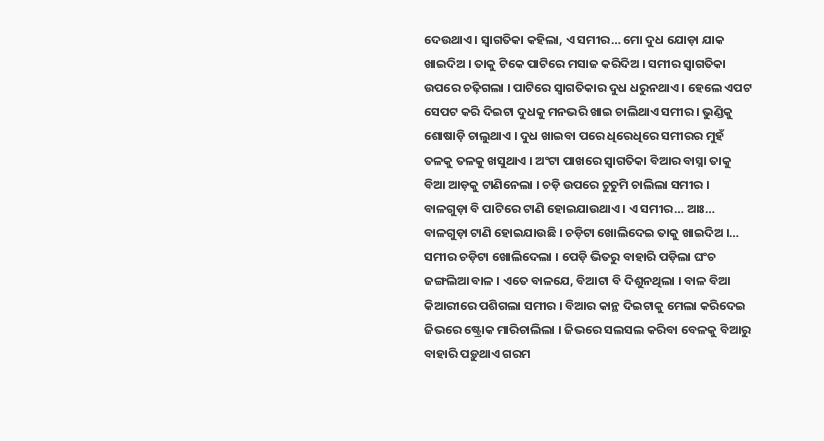ଦେଉଥାଏ । ସ୍ୱାଗତିକା କହିଲା, ଏ ସମୀର… ମୋ ଦୁଧ ଯୋଡ଼ା ଯାକ ଖାଇଦିଅ । ତାକୁ ଟିକେ ପାଟିରେ ମସାଜ କରିଦିଅ । ସମୀର ସ୍ୱାଗତିକା ଉପରେ ଚଢ଼ିଗଲା । ପାଟିରେ ସ୍ୱାଗତିକାର ଦୁଧ ଧରୁନଥାଏ । ହେଲେ ଏପଟ ସେପଟ କରି ଦିଇଟା ଦୁଧକୁ ମନଭରି ଖାଇ ଚାଲିଥାଏ ସମୀର । ଭୁଣ୍ଡିକୁ ଶୋଷାଡ଼ି ଚାଲୁଥାଏ । ଦୁଧ ଖାଇବା ପରେ ଧିରେଧିରେ ସମୀରର ମୁହଁ ତଳକୁ ତଳକୁ ଖସୁଥାଏ । ଅଂଟା ପାଖରେ ସ୍ୱାଗତିକା ବିଆର ବାସ୍ନା ତାକୁ ବିଆ ଆଡ଼କୁ ଟାଣିନେଲା । ଚଡ଼ି ଉପରେ ଚୁଚୁମି ଚାଲିଲା ସମୀର । ବାଳଗୁଡ଼ା ବି ପାଟିରେ ଟାଣି ହୋଇଯାଉଥାଏ । ଏ ସମୀର… ଆଃ… ବାଳଗୁଡ଼ା ଟାଣି ହୋଇଯାଉଛି । ଚଡ଼ିଟା ଖୋଲିଦେଇ ତାକୁ ଖାଇଦିଅ ।… ସମୀର ଚଡ଼ିଟା ଖୋଲିଦେଲା । ପେଡ଼ି ଭିତରୁ ବାହାରି ପଡ଼ିଲା ଘଂଚ ଜଙ୍ଗଲିଆ ବାଳ । ଏତେ ବାଳଯେ, ବିଆଟା ବି ଦିଶୁନଥିଲା । ବାଳ ବିଆ କିଆରୀରେ ପଶିଗଲା ସମୀର । ବିଆର କାନ୍ଥ ଦିଇଟାକୁ ମେଲା କରିଦେଇ ଜିଭରେ ଷ୍ଟ୍ରୋକ ମାରିଚାଲିଲା । ଜିଭରେ ସଲସଲ କରିବା ବେଳକୁ ବିଆରୁ ବାହାରି ପଡ଼ୁଥାଏ ଗରମ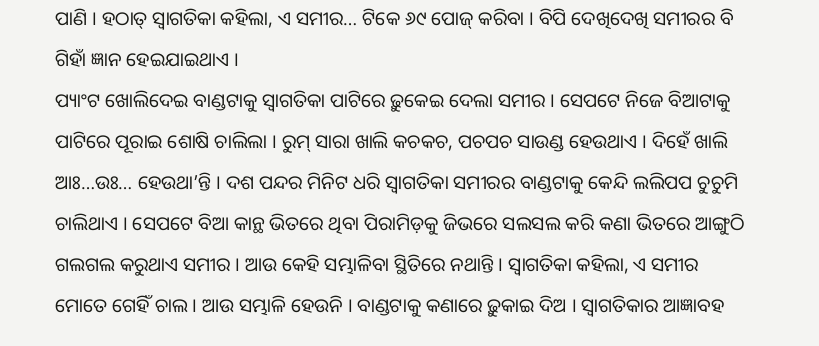ପାଣି । ହଠାତ୍ ସ୍ୱାଗତିକା କହିଲା, ଏ ସମୀର… ଟିକେ ୬୯ ପୋଜ୍ କରିବା । ବିପି ଦେଖିଦେଖି ସମୀରର ବି ଗିହାଁ ଜ୍ଞାନ ହେଇଯାଇଥାଏ ।
ପ୍ୟାଂଟ ଖୋଲିଦେଇ ବାଣ୍ଡଟାକୁ ସ୍ୱାଗତିକା ପାଟିରେ ଢ଼ୁକେଇ ଦେଲା ସମୀର । ସେପଟେ ନିଜେ ବିଆଟାକୁ ପାଟିରେ ପୂରାଇ ଶୋଷି ଚାଲିଲା । ରୁମ୍ ସାରା ଖାଲି କଚକଚ, ପଚପଚ ସାଉଣ୍ଡ ହେଉଥାଏ । ଦିହେଁ ଖାଲି ଆଃ…ଉଃ… ହେଉଥା’ନ୍ତି । ଦଶ ପନ୍ଦର ମିନିଟ ଧରି ସ୍ୱାଗତିକା ସମୀରର ବାଣ୍ଡଟାକୁ କେନ୍ଦି ଲଲିପପ ଚୁଚୁମି ଚାଲିଥାଏ । ସେପଟେ ବିଆ କାନ୍ଥ ଭିତରେ ଥିବା ପିରାମିଡ଼କୁ ଜିଭରେ ସଲସଲ କରି କଣା ଭିତରେ ଆଙ୍ଗୁଠି ଗଲଗଲ କରୁଥାଏ ସମୀର । ଆଉ କେହି ସମ୍ଭାଳିବା ସ୍ଥିତିରେ ନଥାନ୍ତି । ସ୍ୱାଗତିକା କହିଲା, ଏ ସମୀର ମୋତେ ଗେହିଁ ଚାଲ । ଆଉ ସମ୍ଭାଳି ହେଉନି । ବାଣ୍ଡଟାକୁ କଣାରେ ଢ଼ୁକାଇ ଦିଅ । ସ୍ୱାଗତିକାର ଆଜ୍ଞାବହ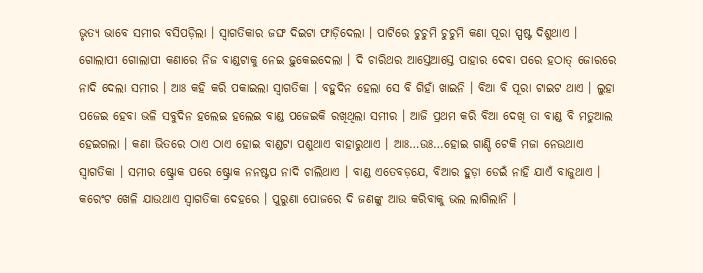ଭୃତ୍ୟ ଭାବେ ସମୀର ବସିପଡ଼ିଲା । ସ୍ୱାଗତିକାର ଜଙ୍ଘ ଦିଇଟା ଫାଡ଼ିଦେଲା । ପାଟିରେ ଚୁଚୁମି ଚୁଚୁମି କଣା ପୂରା ସ୍ପଷ୍ଟ ଦିଶୁଥାଏ । ଗୋଲାପୀ ଗୋଲାପୀ କଣାରେ ନିଜ ବାଣ୍ଡଟାକୁ ନେଇ ଢ଼ୁକେଇଦେଲା । ଦି ଚାରିଥର ଆସ୍ତେଆସ୍ତେ ପାହାର ଦେବା ପରେ ହଠାତ୍ ଜୋରରେ ନାଦି ଦେଲା ସମୀର । ଆଃ କହି କରି ପକାଇଲା ସ୍ୱାଗତିକା । ବହୁଦିନ ହେଲା ସେ ବି ଗିହାଁ ଖାଇନି । ବିଆ ବି ପୂରା ଟାଇଟ ଥାଏ । ଲୁହା ପଜେଇ ହେବା ଭଳି ସବୁଦିନ ହଲେଇ ହଲେଇ ବାଣ୍ଡ ପଜେଇକି ରଖିଥିଲା ସମୀର । ଆଜି ପ୍ରଥମ କରି ବିଆ ଦେଖି ତା ବାଣ୍ଡ ବି ମତୁଆଲ ହେଇଗଲା । କଣା ଭିତରେ ଠାଏ ଠାଏ ହୋଇ ବାଣ୍ଡଟା ପଶୁଥାଏ ବାହାରୁଥାଏ । ଆଃ…ଉଃ…ହୋଇ ଗାଣ୍ଡି ଟେକି ମଜା ନେଉଥାଏ ସ୍ୱାଗତିକା । ସମୀର ଷ୍ଟ୍ରୋକ ପରେ ଷ୍ଟ୍ରୋକ ନନଷ୍ଟପ ନାଦି ଚାଲିଥାଏ । ବାଣ୍ଡ ଏତେବଡ଼ଯେ, ବିଆର ହୁଡ଼ା ଡେଇଁ ନାହି ଯାଏଁ ବାଜୁଥାଏ । କରେଂଟ ଖେଳି ଯାଉଥାଏ ସ୍ୱାଗତିକା ଦେହରେ । ପୁରୁଣା ପୋଜରେ ଦି ଜଣଙ୍କୁ ଆଉ କରିବାକୁ ଭଲ ଲାଗିଲାନି ।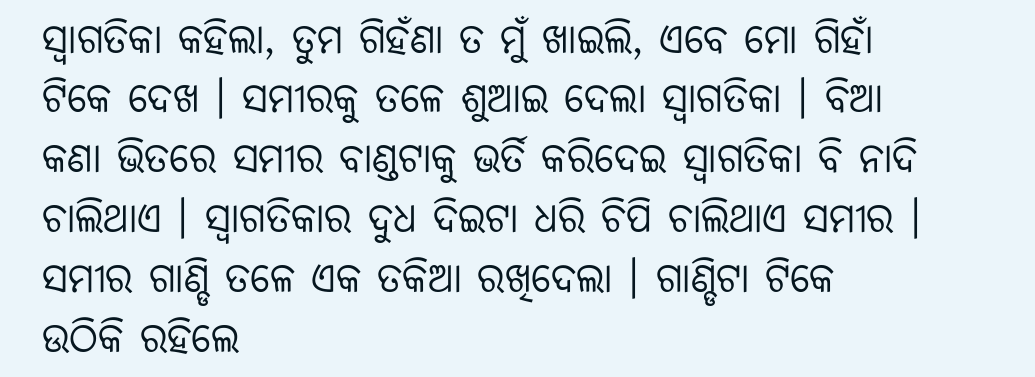ସ୍ୱାଗତିକା କହିଲା, ତୁମ ଗିହଁଣା ତ ମୁଁ ଖାଇଲି, ଏବେ ମୋ ଗିହାଁ ଟିକେ ଦେଖ । ସମୀରକୁ ତଳେ ଶୁଆଇ ଦେଲା ସ୍ୱାଗତିକା । ବିଆ କଣା ଭିତରେ ସମୀର ବାଣ୍ଡଟାକୁ ଭର୍ତି କରିଦେଇ ସ୍ୱାଗତିକା ବି ନାଦି ଚାଲିଥାଏ । ସ୍ୱାଗତିକାର ଦୁଧ ଦିଇଟା ଧରି ଚିପି ଚାଲିଥାଏ ସମୀର । ସମୀର ଗାଣ୍ଡି ତଳେ ଏକ ତକିଆ ରଖିଦେଲା । ଗାଣ୍ଡିଟା ଟିକେ ଉଠିକି ରହିଲେ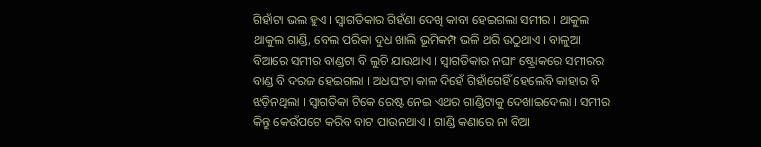ଗିହାଁଟା ଭଲ ହୁଏ । ସ୍ୱାଗତିକାର ଗିହଁଣା ଦେଖି କାବା ହେଇଗଲା ସମୀର । ଥାକୁଲ ଥାକୁଲ ଗାଣ୍ଡି, ବେଲ ପରିକା ଦୁଧ ଖାଲି ଭୂମିକମ୍ପ ଭଳି ଥରି ଉଠୁଥାଏ । ବାଳୁଆ ବିଆରେ ସମୀର ବାଣ୍ଡଟା ବି ଲୁଚି ଯାଉଥାଏ । ସ୍ୱାଗତିକାର ନଘାଂ ଷ୍ଟ୍ରୋକରେ ସମୀରର ବାଣ୍ଡ ବି ଦରଜ ହେଇଗଲା । ଅଧଘଂଟା କାଳ ଦିହେଁ ଗିହାଁଗେହିଁ ହେଲେବି କାହାର ବି ଝଡ଼ିନଥିଲା । ସ୍ୱାଗତିକା ଟିକେ ରେଷ୍ଟ ନେଇ ଏଥର ଗାଣ୍ଡିଟାକୁ ଦେଖାଇଦେଲା । ସମୀର କିନ୍ତୁ କେଉଁପଟେ କରିବ ବାଟ ପାଉନଥାଏ । ଗାଣ୍ଡି କଣାରେ ନା ବିଆ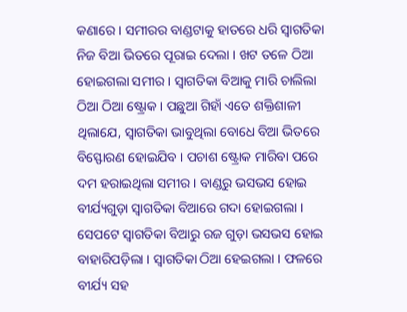କଣାରେ । ସମୀରର ବାଣ୍ଡଟାକୁ ହାତରେ ଧରି ସ୍ୱାଗତିକା ନିଜ ବିଆ ଭିତରେ ପୂରାଇ ଦେଲା । ଖଟ ତଳେ ଠିଆ ହୋଇଗଲା ସମୀର । ସ୍ୱାଗତିକା ବିଆକୁ ମାରି ଚାଲିଲା ଠିଆ ଠିଆ ଷ୍ଟ୍ରୋକ । ପଛୁଆ ଗିହାଁ ଏତେ ଶକ୍ତିଶାଳୀ ଥିଲାଯେ, ସ୍ୱାଗତିକା ଭାବୁଥିଲା ବୋଧେ ବିଆ ଭିତରେ ବିସ୍ଫୋରଣ ହୋଇଯିବ । ପଚାଶ ଷ୍ଟ୍ରୋକ ମାରିବା ପରେ ଦମ ହରାଇଥିଲା ସମୀର । ବାଣ୍ଡରୁ ଭସଭସ ହୋଇ ବୀର୍ଯ୍ୟଗୁଡ଼ା ସ୍ୱାଗତିକା ବିଆରେ ଗଦା ହୋଇଗଲା । ସେପଟେ ସ୍ୱାଗତିକା ବିଆରୁ ରଜ ଗୁଡ଼ା ଭସଭସ ହୋଇ ବାହାରିପଡ଼ିଲା । ସ୍ୱାଗତିକା ଠିଆ ହେଇଗଲା । ଫଳରେ ବୀର୍ଯ୍ୟ ସହ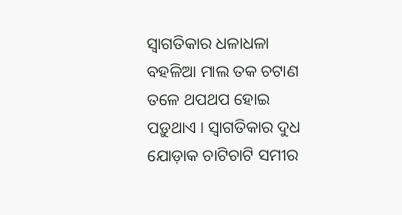ସ୍ୱାଗତିକାର ଧଳାଧଳା ବହଳିଆ ମାଲ ତକ ଚଟାଣ ତଳେ ଥପଥପ ହୋଇ ପଡ଼ୁଥାଏ । ସ୍ୱାଗତିକାର ଦୁଧ ଯୋଡ଼ାକ ଚାଟିଚାଟି ସମୀର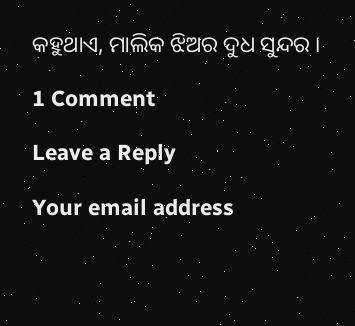କହୁଥାଏ, ମାଲିକ ଝିଅର ଦୁଧ ସୁନ୍ଦର ।

1 Comment

Leave a Reply

Your email address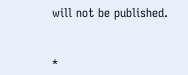will not be published.


*